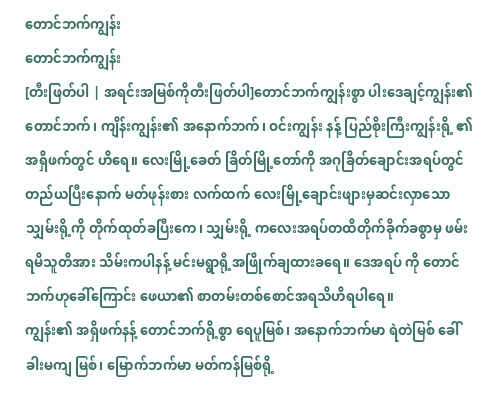တောင်ဘက်ကျွန်း
တောင်ဘက်ကျွန်း
[တီးဖြတ်ပါ | အရင်းအမြစ်ကိုတီးဖြတ်ပါ]တောင်ဘက်ကျွန်းစွာ ပါးဒေချင့်ကျွန်း၏ တောင်ဘက်၊ ကျိန်းကျွန်း၏ အနောက်ဘက်၊ ဝင်းကျွန်း နန့် ပြည်စိုးကြီးကျွန်းရို့ ၏ အရှိဖက်တွင် ဟိရေ။ လေးမြို့ခေတ် ခြိတ်မြို့တော်ကို အဂုခြိတ်ချောင်းအရပ်တွင် တည်ယပြီးနောက် မတ်ဖုန်းစား လက်ထက် လေးမြို့ချောင်းဖျားမှဆင်းလှာသော သျှမ်းရို့ကို တိုက်ထုတ်ခပြီးကေ၊ သျှမ်းရို့ ကလေးအရပ်တထိတိုက်ခိုက်ခစွာမှ ဖမ်းရမိသူတိအား သိမ်းကပါနန့် မင်းမရွာရို့အဖြိုက်ချထားခရေ။ ဒေအရပ် ကို တောင်ဘက်ဟုခေါ်ကြောင်း ဖေယာ၏ စာတမ်းတစ်စောင်အရသိဟိရပါရေ။
ကျွန်း၏ အရှိဖက်နန့် တောင်ဘက်ရို့စွာ ရေပူမြစ်၊ အနောက်ဘက်မာ ရဲတဲမြစ် ခေါ်ခါးမကျ မြစ်၊ မြောက်ဘက်မာ မတ်ကန်မြစ်ရို့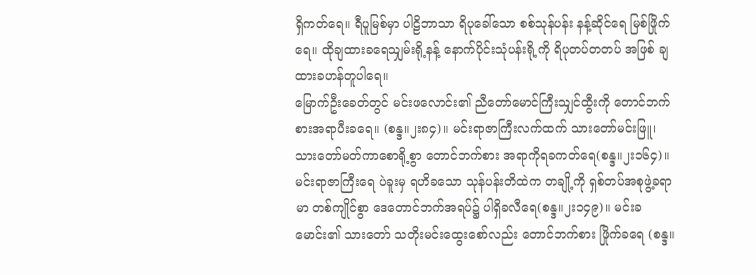ရှိကတ်ရေ။ ရီပူမြစ်မှာ ပါဠိဘာသာ ရိပုခေါ်သော စစ်သုန်ပန်း နန့်ဆိုင်ရေ မြစ်ဖြိုက်ရေ။ ထိုချထားခရေသျှမ်းရို့နန့် နောက်ပိုင်းသုံပန်းရို့ကို ရိပုတပ်တတပ် အဖြစ် ချထားခဟန်တူပါရေ။
မြောက်ဦးခေတ်တွင် မင်းဖလောင်း၏ ညီတော်မောင်ကြီးသျှင်ထွီးကို တောင်ဘက်စားအရာပီးခရေ။ (စန္ဒ။၂း၈၄)။ မင်းရာဇာကြီးလက်ထက် သားတော်မင်းဖြူ၊ သားတော်မတ်ကာစောရို့စွာ တောင်ဘက်စား အရာကိုရခကတ်ရေ(စန္ဒ။၂း၁၆၄)။ မင်းရာဇာကြီးရေ ပဲခူးမှ ရဟိခသော သုန်ပန်းတိထဲက တချို့ကို ရှစ်တပ်အစုဖွဲ့ခရာမာ တစ်ကျိုင်စွာ ဒေတောင်ဘက်အရပ်၌ ပါရှိခလီရေ(စန္ဒ။၂း၁၄၉)။ မင်းခမောင်း၏ သားတော် သတိုးမင်းထွေးစော်လည်း တောင်ဘက်စား ဖြိုက်ခရေ (စန္ဒ။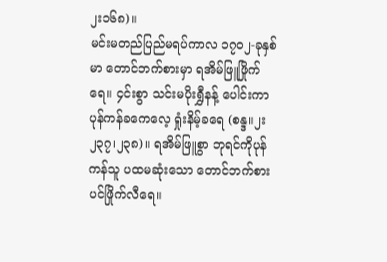၂း၁၆၈)။
မင်းမတည်ပြည်မရပ်ကာလ ၁၇ဝ၂-ခုနှစ်မာ တောင်ဘက်စားမှာ ရအိမ်ဖြူဖြိုက်ရေ။ ၄င်းစွာ သင်းမပိုးရွှီနန့် ပေါင်းကာ ပုန်ကန်ခကေလေ့ ရှုံးနိမ့်ခရေ (စန္ဒ။၂း၂၃၇၊၂၃၈)။ ရအိမ်ဖြူစွာ ဘုရင်ကိုပုန်ကန်သူ ပထမဆုံးသော တောင်ဘက်စားပင်ဖြိုက်လီရေ။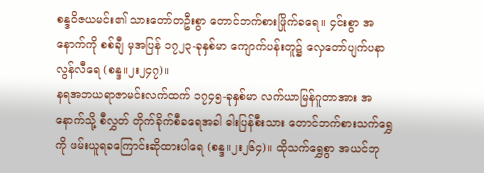စန္ဒဝိဇယမင်း၏ သားတော်တဦးစွာ တောင်ဘက်စားဖြိုက်ခရေ။ ၄င်းစွာ အနောက်ကို စစ်ချီ မှအပြန် ၁၇၂၃-ခုနှစ်မာ ကျောက်ပန်းတူ၌ လှေတော်ပျက်ပနာ လွန်လီရေ (စန္ဒ။၂း၂၄၇)။
နရအဘယရာဇာမင်းလက်ထက် ၁၇၄၅-ခုနှစ်မာ လက်ယာမြန်ဂူတာအား အနောက်သို့ စီလွှတ် တိုက်ခိုက်စီခရေအခါ ဓါးပြန်စီးသား တောင်ဘက်စားသက်ရွှေကို ဖမ်းယူရခကြောင်းဆိုထားပါရေ (စန္ဒ။၂း၂၆၄)။ ထိုသက်ရွှေစွာ အယင်ဘု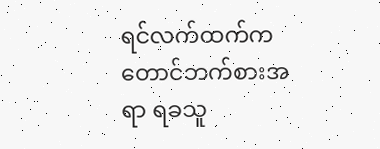ရင်လက်ထက်က တောင်ဘက်စားအရာ ရခသူ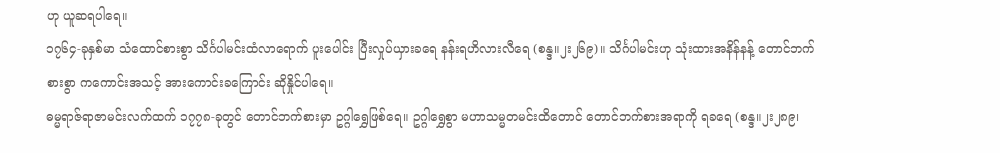ဟု ယူဆရပါရေ။
၁၇၆၄-ခုနှစ်မာ သံထောင်စားစွာ သိင်္ဂပါမင်းထံလာရောက် ပူးပေါင်း ပြီးလှုပ်ယှားခရေ နန်းရဟိလားလီရေ (စန္ဒ။၂း၂၆၉)။ သိင်္ဂပါမင်းဟု သုံးထားအနိန်နန့် တောင်ဘက်စားစွာ ကကောင်းအသင့် အားကောင်းခကြောင်း ဆိုနှိုင်ပါရေ။
ဓမ္မရာဇ်ရာဇာမင်းလက်ထက် ၁၇၇၈-ခုတွင် တောင်ဘက်စားမှာ ဥဂ္ဂါရွှေဖြစ်ရေ။ ဥဂ္ဂါရွှေစွာ မဟာသမ္မတမင်းထိတောင် တောင်ဘက်စားအရာကို ရခရေ (စန္ဒ။၂း၂၈၉၊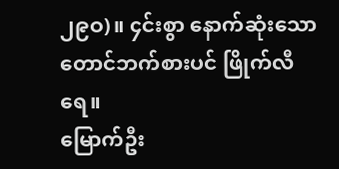၂၉ဝ)။ ၄င်းစွာ နောက်ဆုံးသော တောင်ဘက်စားပင် ဖြိုက်လီရေ။
မြောက်ဦး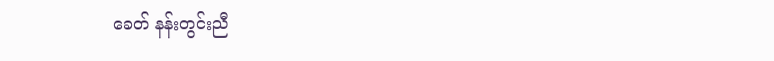ခေတ် နန်းတွင်းညီ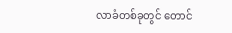လာခံတစ်ခုတွင် တောင်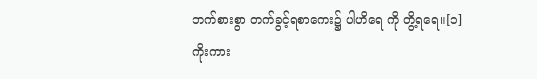ဘက်စားစွာ တက်ခွင့်ရစာကေး၌ ပါဟိရေ ကို တွိ့ရရေ။[၁]
ကိုးကား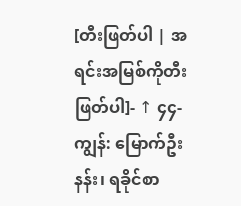[တီးဖြတ်ပါ | အရင်းအမြစ်ကိုတီးဖြတ်ပါ]- ↑ ၄၄-ကျွန်: မြောက်ဦးနန်း၊ ရခိုင်စာ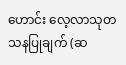ဟောင်း လေ့လာသုတသနပြုချက် (ဆ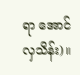ရာ အောင်လှသိန်း)။